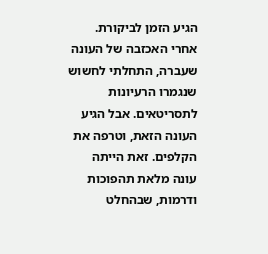הגיע הזמן לביקורת.
אחרי האכזבה של העונה שעברה, התחלתי לחשוש שנגמרו הרעיונות לתסריטאים. אבל הגיע העונה הזאת, וטרפה את הקלפים. זאת הייתה עונה מלאת תהפוכות ודרמות, שבהחלט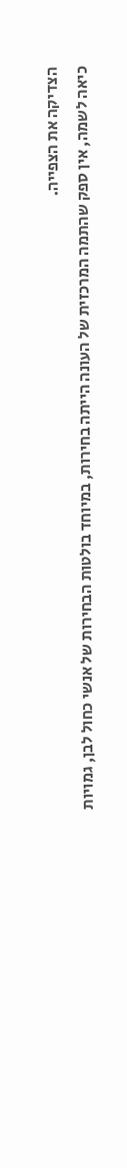הצדיקה את הצפייה.
כיאה לשמה, אין ספק שהתמה המרכזית של העונה הייתה בחירות, במיוחד בולטות הבחירות של אנשי כחול לבן, גמויות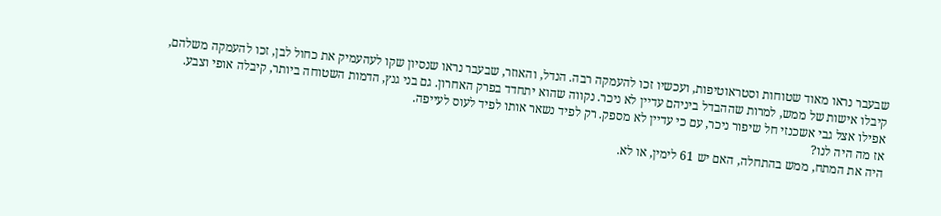שבעבר נראו מאוד שטוחות וסטראוטיפות, ועכשיו זכו להעמקה רבה. הנדל, והאוזר, שבעבר נראו שנסיון שקו לעהעמיק את כחול לבן, זכו להעמקה משלהם, קיבלו אישות של ממש, למרות שההבדל ביניהם עדיין לא ניכר. נקווה שהוא יתחדד בפרק האחרון. גם בני גנץ, הדמות השטוחה ביותר, קיבלה אופי וצבע. אפילו אצל גבי אשכנזי חל שיפור ניכר, עם כי עדיין לא מספק. רק לפיד נשאר אותו לפיד לעוס לעייפה.
אז מה היה לנו?
היה את המתח, ממש בהתחלה, האם יש 61 לימין, או לא.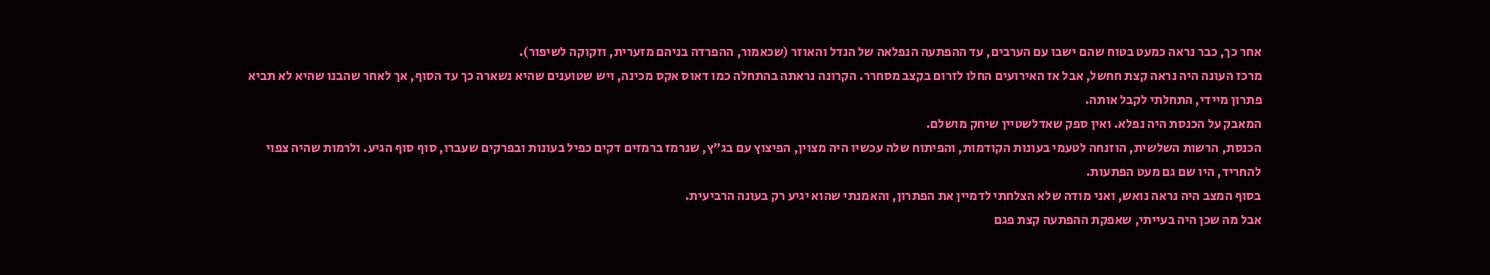אחר כך, כבר נראה כמעט בטוח שהם ישבו עם הערבים, עד ההפתעה הנפלאה של הנדל והאוזר (שכאמור, ההפרדה בניהם מזערית, וזקוקה לשיפור).
מרכז העונה היה נראה קצת חחשל, אבל אז האירועים החלו לזרום בקצב מסחרר. הקרונה נראתה בהתחלה כמו דאוס אקס מכינה, ויש שטוענים שהיא נשארה כך עד הסוף, אך לאחר שהבנו שהיא לא תביא פתרון מיידי, התחלתי לקבל אותה.
המאבק על הכנסת היה נפלא. ואין ספק שאדלשטיין שיחק מושלם.
הכנסת, הרשות השלשית, הוזנחה לטעמי בעונות הקודמות, והפיתוח שלה עכשיו היה מצוין, הפיצוץ עם בג"ץ, שנרמז ברמזים דקים כפיל בעונות ובפרקים שעברו, סוף סוף הגיע. ולרמות שהיה צפוי להחריד, היו שם גם מעט הפתעות.
בסוף המצב היה נראה נואש, ואני מודה שלא הצלחתי לדמיין את הפתרון, והאמנתי שהוא יגיע רק בעונה הרביעית.
אבל מה שכן היה בעייתי, שאפקת ההפתעה קצת פגם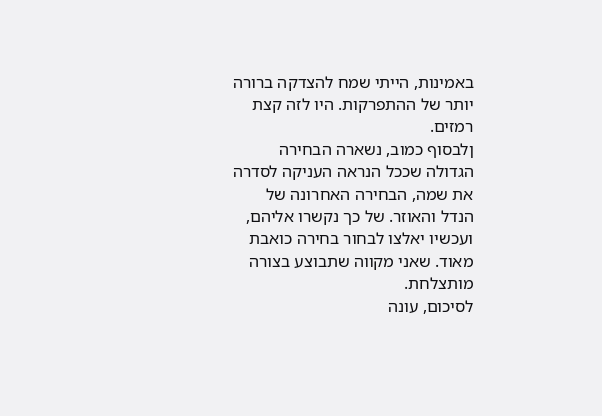באמינות, הייתי שמח להצדקה ברורה יותר של ההתפרקות. היו לזה קצת רמזים.
ןלבסוף כמוב, נשארה הבחירה הגדולה שככל הנראה העניקה לסדרה את שמה, הבחירה האחרונה של הנדל והאוזר. של כך נקשרו אליהם, ועכשיו יאלצו לבחור בחירה כואבת מאוד. שאני מקווה שתבוצע בצורה מותצלחת.
לסיכום, עונה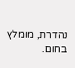נהדרת, מומלץ בחום.